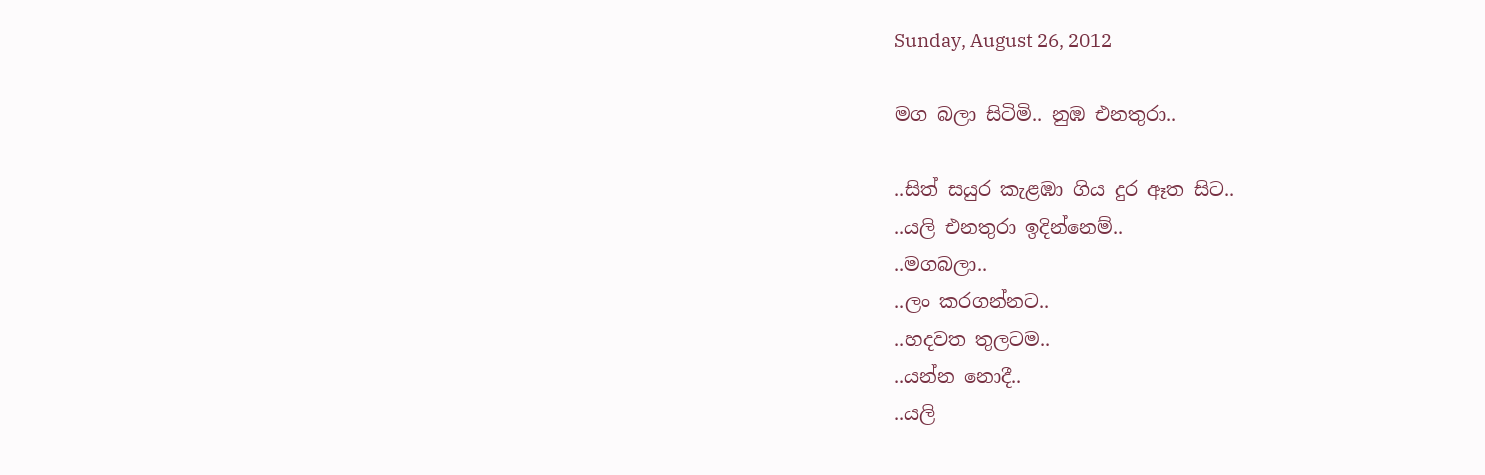Sunday, August 26, 2012

මග බලා සිටිමි.. නුඹ එනතුරා..

..සිත් සයුර කැළඹා ගිය දුර ඈත සිට..
..යලි එනතුරා ඉදින්නෙම්..
..මගබලා..
..ලං කරගන්නට..
..හදවත තුලටම..
..යන්න නොදී..
..යලි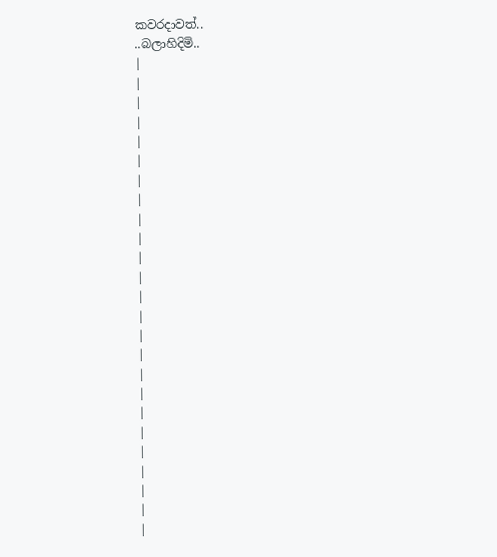කවරදාවත්..
..බලාහිදිමි..
|
|
|
|
|
|
|
|
|
|
|
|
|
|
|
|
|
|
|
|
|
|
|
|
|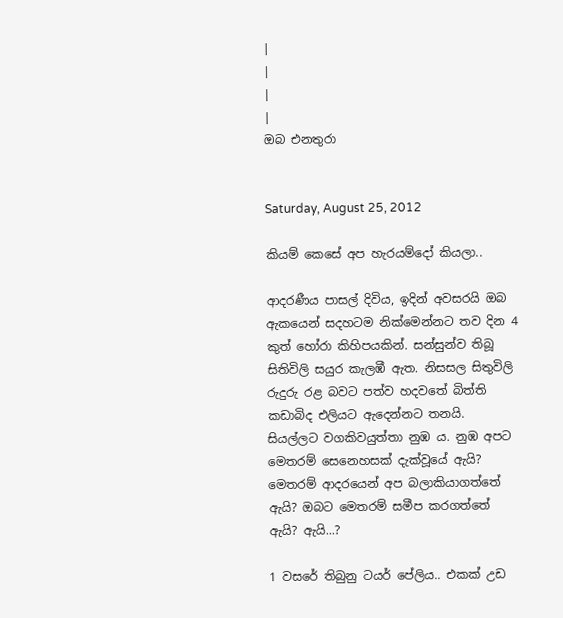|
|
|
|
ඔබ එනතුරා


Saturday, August 25, 2012

කියම් කෙසේ අප හැරයම්දෝ කියලා..

ආදරණීය පාසල් දිවිය, ඉදින් අවසරයි ඔබ ඇකයෙන් සදහටම නික්මෙන්නට තව දින 4 කුත් හෝරා කිහිපයකින්. සන්සුන්ව තිබූ සිතිවිලි සයුර කැලඹී ඇත. නිසසල සිතුවිලි රුදුරු රළ බවට පත්ව හදවතේ බිත්ති කඩාබිද එලියට ඇදෙන්නට තනයි‍. සියල්ලට වගකිවයුත්තා නුඹ ය. නුඹ අපට මෙතරම් සෙනෙහසක් දැක්වූයේ ඇයි? මෙතරම් ආදරයෙන් අප බලාකියාගත්තේ ඇයි? ඔබට මෙතරම් සමීප කරගත්තේ ඇයි? ඇයි...?

1 වසරේ තිබුනු ටයර් පේලිය.. එකක් උඩ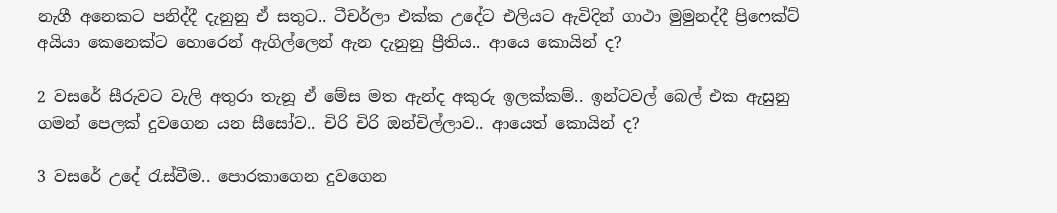නැගී අනෙකට පනිද්දී දැනුනු ඒ සතුට.. ටීචර්ලා එක්ක උදේට එලියට ඇවිදින් ගාථා මුමුනද්දී ප්‍රිෆෙක්ට් අයියා කෙනෙක්ට හොරෙන් ඇගිල්ලෙන් ඇන දැනුනු ප්‍රීතිය.. ආයෙ කොයින් ද?

2 වසරේ සීරුවට වැලි අතුරා තැනූ ඒ මේස මත ඇන්ද අකුරු ඉලක්කම්.. ඉන්ටවල් බෙල් එක ඇසුනු ගමන් පෙලක් දුවගෙන යන සීසෝව.. චිරි චිරි ඔන්චිල්ලාව‍.. ආයෙත් කොයින් ද?

3 වසරේ උදේ රැස්වීම.. පොරකාගෙන දුවගෙන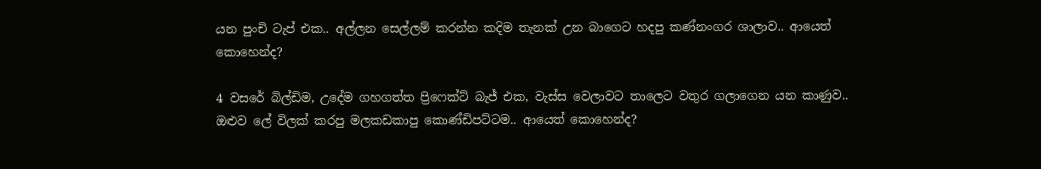යන පුංචි ටැප් එක.. අල්ලන සෙල්ලම් කරන්න කදිම තැනක් උන බාගෙට හදපු කණ්නංගර ශාලාව.. ආයෙත් කොහෙන්ද?

4 වසරේ බිල්ඩිම, උදේම ගහගත්ත ප්‍රිෆෙක්ට් බැජ් එක, වැස්ස වෙලාවට තාලෙට වතුර ගලාගෙන යන කාණුව.. ඔළුව ලේ විලක් කරපු මලකඩකාපු කොණ්ඩිපට්ටම.. ආයෙත් කොහෙන්ද?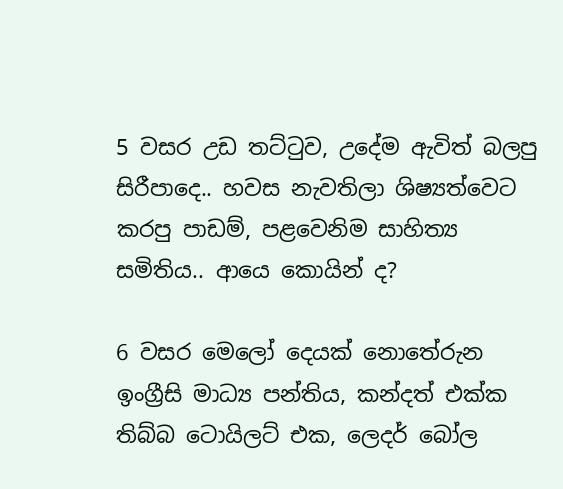5 වසර උඩ තට්ටුව, උදේම ඇවිත් බලපු සිරීපාදෙ.. හවස නැවතිලා ශිෂ්‍යත්වෙට කරපු පාඩම්, පළවෙනිම සාහිත්‍ය සමිතිය.. ආයෙ කොයින් ද?

6 වසර මෙලෝ දෙයක් නොතේරුන ඉංග්‍රීසි මාධ්‍ය පන්තිය, කන්දත් එක්ක තිබ්බ ටොයිලට් එක, ලෙදර් බෝල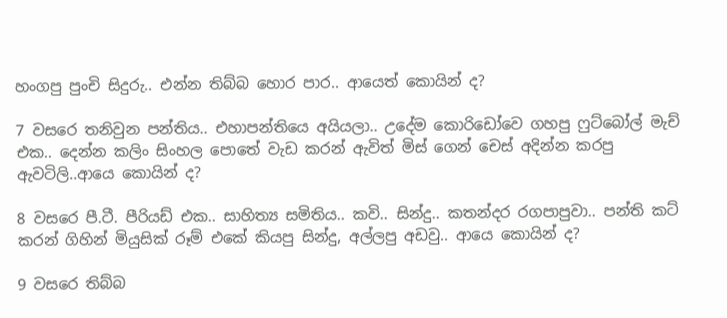හංගපු පුංචි සිදුරු.. එන්න තිබ්බ හොර පාර.. ආයෙත් කොයින් ද?

7 වසරෙ තනිවුන පන්තිය.. එහාපන්තියෙ අයියලා.. උදේම කොරිඩෝවෙ ගහපු ෆුට්බෝල් මැච් එක.. දෙන්න කලිං සිංහල පොතේ වැඩ කරන් ඇවිත් මිස් ගෙන් චෙස් අදින්න කරපු ඇවටිලි..ආයෙ කොයින් ද?

8 වසරෙ පී.ටී. පීරියඩ් එක.. සාහිත්‍ය සමිතිය.. කවි.. සින්දු.. කතන්දර රගපාපුවා.. පන්ති කට් කරන් ගිහින් මියුසික් රූම් එකේ කියපු සින්දු, අල්ලපු අඩවු.. ආයෙ ‍කොයින් ද?

9 වසරෙ තිබ්බ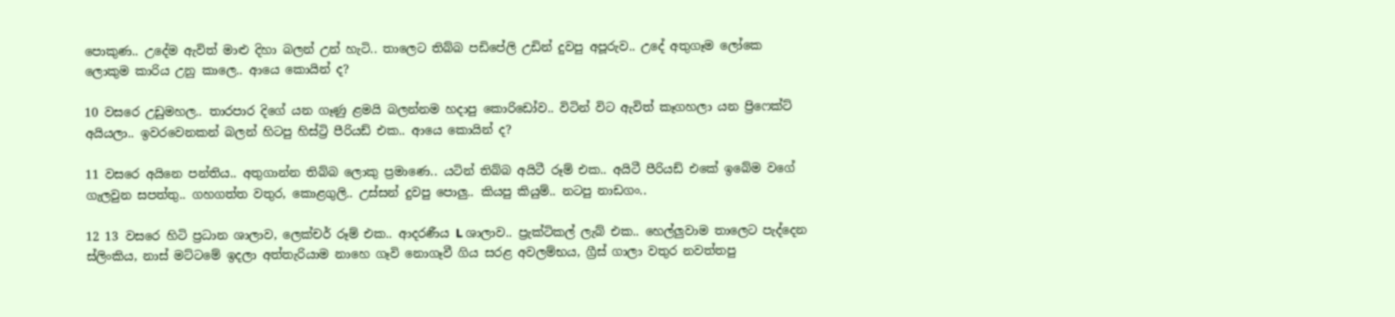පොකුණ.. උදේම ඇවිත් මාළු දිහා බලන් උන් හැටි.. තාලෙට තිබ්බ පඩිපේලි උඩින් දුවපු අපූරුව.. උදේ අතුගෑම ලෝකෙ ලොකුම කාරිය උනු කාලෙ.. ආයෙ කොයින් ද?

10 වසරෙ උඩුමහල.. තාරපාර දිගේ යන ගෑණු ළමයි බලන්නම හදාපු කොරිඩෝව.. විටින් විට ඇවිත් කෑගහලා යන ප්‍රිෆෙක්ට් අයියලා.. ඉවරවෙනකන් බලන් හිටපු හිස්ට්‍රි පීරියඩ් එක.. ආයෙ කොයින් ද?

11 වසරෙ අයිනෙ පන්තිය.. අතුගාන්න තිබ්බ ලොකු ප්‍රමාණෙ.. යටින් තිබ්බ අයිටී රූම් එක.. අයිටී පීරියඩ් එකේ ඉබේම වගේ ගැලවුන සපත්තු.. ගහගත්ත වතුර, කොළගුලි.. උස්සන් දුවපු පොලු.. කියපු කියුම්.. නටපු නාඩගං..

12 13 වසරෙ හිටි ප්‍රධාන ශාලාව, ලෙක්චර් රූම් එක.. ආදරණීය L ශාලාව.. ප්‍රැක්ටිකල් ලැබ් එක.. හෙල්ලුවාම තාලෙට පැද්දෙන ස්ලිංකිය, නාස් මට්ටමේ ඉදලා අත්තැරියාම නාහෙ ගෑවි නොගෑවී ගිය සරළ අවලම්භය, ග්‍රීස් ගාලා වතුර නවත්තපු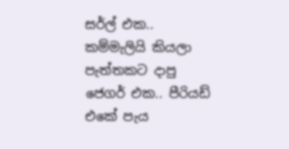සර්ල් එක.. කම්මැලියි කියලා පැත්තකට දාපු ජෙගර් එක.. පීරියඩ් එකේ පැය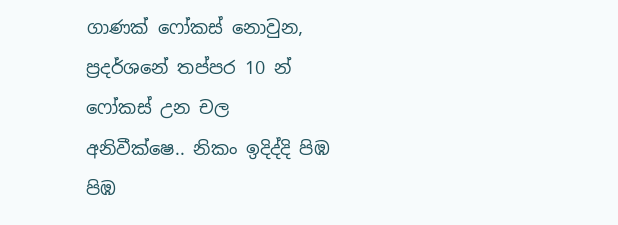ගාණක් ෆෝකස් නොවුන, ප්‍රදර්ශනේ තප්පර 10 න් ෆෝකස් උන චල අනිවීක්ෂෙ.. නිකං ඉදිද්දි පිඹ පිඹ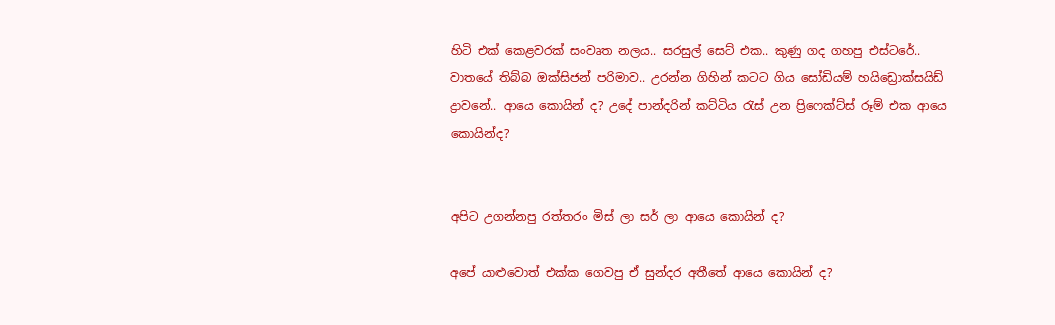හිටි එක් කෙළවරක් සංවෘත නලය.. සරසුල් සෙට් එක.. කුණු ගද ගහපු එස්ටරේ.. වාතයේ තිබ්බ ඔක්සිජන් පරිමාව.. උරන්න ගිහින් කටට ගිය සෝඩියම් හයිඩ්‍රොක්සයිඩ් ද්‍රාවනේ.. ආයෙ කොයින් ද? උදේ පාන්දරින් කට්ටිය රැස් උන ප්‍රිෆෙක්ට්ස් රූම් එක ආයෙ කොයින්ද?


අපිට උගන්නපු රත්තරං මිස් ලා සර් ලා ආයෙ කොයින් ද?

අපේ යාළුවොත් එක්ක ගෙවපු ඒ සුන්දර අතීතේ ආයෙ කොයින් ද?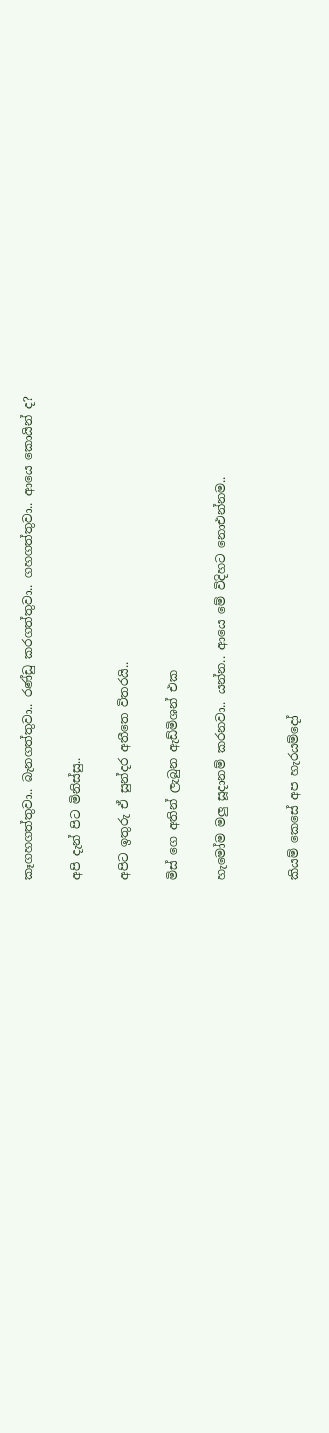කෑගහගත්තුවා.. බැනගත්තුවා.. රණ්ඩු කරගත්තුවා.. ගහගත්තුවා.. ආයෙ කොයින් ද?

අපි දැන් පිට මිනිස්සු..

අපිට ඉතුරු ඒ සුන්දර අතීතෙ විතරයි..

මිස් ගෙ අතින් ලැබුන ඇඩ්මිශන් එක

හැමෝම මලු සූදානම් කරනවා.. යන්න.. ආයෙ මේ විදිහට නොඑන්නම..


කියම් කෙසේ අප හැරයම්දෝ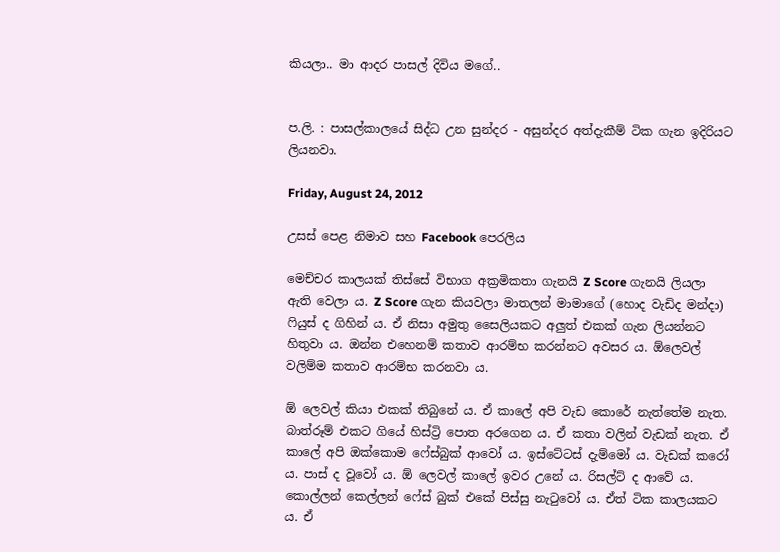කියලා.. මා ආදර පාසල් දිවිය මගේ..


ප.ලි. : පාසල්කාලයේ සිද්ධ උන සුන්දර - අසුන්දර අත්දැකීම් ටික ගැන ඉදිරියට ලියනවා‍.

Friday, August 24, 2012

උසස් පෙළ නිමාව සහ Facebook පෙරලිය

මෙච්චර කාලයක් තිස්සේ විභාග අක්‍රමිකතා ගැනයි Z Score ගැනයි ලියලා ඇති වෙලා ය. Z Score ගැන කියවලා මාතලන් මාමාගේ (හොද වැඩිද මන්දා) ෆියුස් ද ගිහින් ය. ඒ නිසා අමුතු සෛලියකට අලුත් එකක් ගැන ලියන්නට හිතුවා ය. ඔන්න එහෙනම් කතාව ආරම්භ කරන්නට අවසර ය. ඕලෙවල් වලිම්ම කතාව ආරම්භ කරනවා ය‍.

ඕ ලෙවල් කියා එකක් තිබුනේ ය. ඒ කාලේ අපි වැඩ කොරේ නැත්තේම නැත. බාත්රූම් එකට ගියේ හිස්ට්‍රි පොත අරගෙන ය. ඒ කතා වලින් වැඩක් නැත. ඒ කාලේ අපි ඔක්කොම ෆේස්බුක් ආවෝ ය. ඉස්ටේටස් දැම්මෝ ය. වැඩක් කරෝ ය. පාස් ද වූවෝ ය. ඕ ලෙවල් කාලේ ඉවර උනේ ය. රිසල්ට් ද ආවේ ය. කොල්ලන් කෙල්ලන් ෆේස් බුක් එකේ පිස්සු නැටුවෝ ය. ඒත් ටික කාලයකට ය. ඒ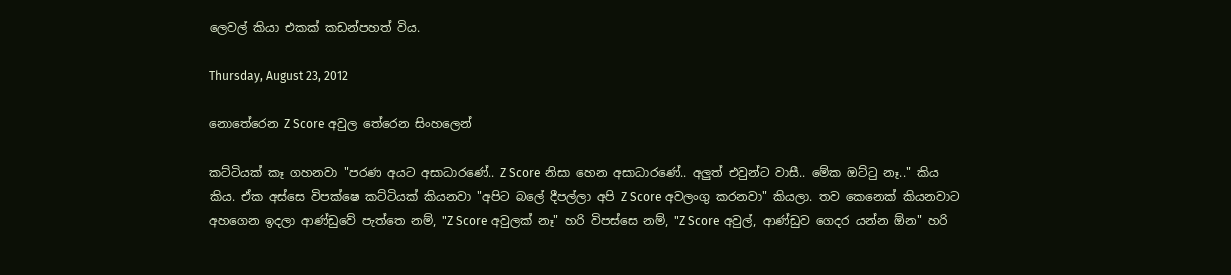ලෙවල් කියා එකක් කඩන්පහත් විය.

Thursday, August 23, 2012

නොතේරෙන Z Score අවුල තේරෙන සිංහලෙන්

කට්ටියක් කෑ ගහනවා "පරණ අයට අසාධාරණේ.. Z Score නිසා හෙන අසාධාරණේ.. අලුත් එවුන්ට වාසී.. මේක ඔට්ටු නෑ.." කිය කිය. ඒක අස්සෙ විපක්ෂෙ කට්ටියක් කියනවා "අපිට බලේ දීපල්ලා අපි Z Score අවලංගු කරනවා" කියලා. තව කෙනෙක් කියනවාට අහගෙන ඉදලා ආණ්ඩුවේ පැත්තෙ නම්, "Z Score අවුලක් නෑ" හරි විපස්සෙ නම්, "Z Score අවුල්, ආණ්ඩුව ගෙදර යන්න ඕන" හරි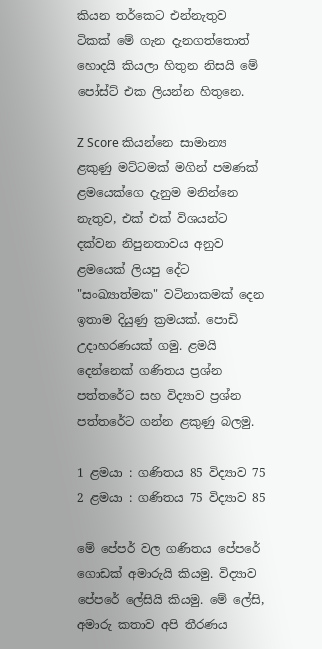කියන තර්කෙට එන්නැතුව ටිකක් මේ ගැන දැනගත්තොත් හොදයි කියලා හිතුන නිසයි මේ පෝස්ට් එක ලියන්න හිතුනෙ.

Z Score කියන්නෙ සාමාන්‍ය ළකුණු මට්ටමක් මගින් පමණක් ළමයෙක්ගෙ දැනුම මනින්නෙ නැතුව, එක් එක් විශයන්ට දක්වන නිපුනතාවය අනුව ළමයෙක් ලියපු දේට "සංඛ්‍යාත්මක" වටිනාකමක් දෙන ඉතාම දියුණු ක්‍රමයක්. පොඩි උදාහරණයක් ගමු. ළමයි දෙන්නෙක් ගණිතය ප්‍රශ්න පත්තරේට සහ විද්‍යාව ප්‍රශ්න පත්තරේට ගන්න ළකුණු බලමු.

1 ළමයා : ගණිතය 85 විද්‍යාව 75
2 ළමයා : ගණිතය 75 විද්‍යාව 85

මේ පේපර් වල ගණිතය පේපරේ ගොඩක් අමාරුයි කියමු. විද්‍යාව පේපරේ ලේසියි කියමු. මේ ලේසි, අමාරු කතාව අපි තීරණය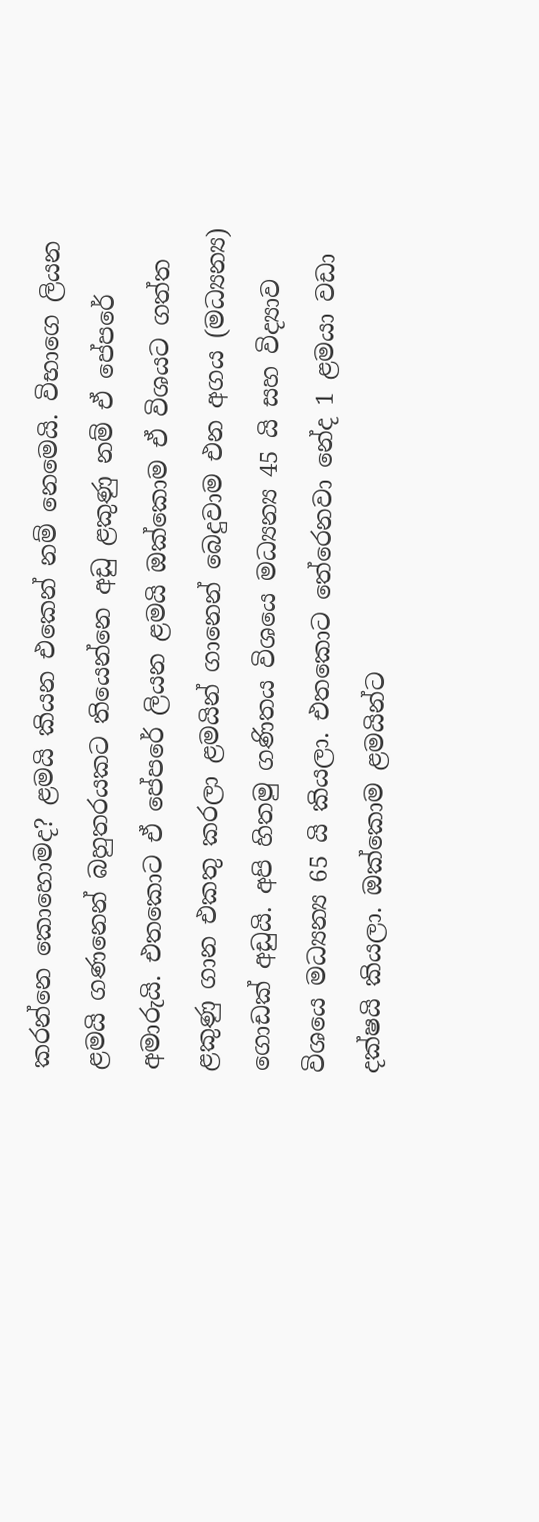කරන්නෙ කොහොමද? ළමයි කියන එකෙන් නම් නෙමෙයි. විභාගෙ ලියන ළමයි ගණනෙන් බහුතරයකට තියෙන්නෙ අඩු ළකුණු නම් ඒ පේපරේ අමාරුයි. එතකොට ඒ පේපරේ ලියන ළමයි ඔක්කොම ඒ විශයට ගත්ත ළකුණු ගාන එකතු කරලා ළමයින් ගානෙන් බෙදුවාම එන අගය (මධ්‍යන්‍ය) ගොඩක් අඩුයි. අපි හිතමු ගණිතය විශයෙ මධ්‍යන්‍ය 45 යි සහ විද්‍යාව විශයෙ මධ්‍යන්‍ය 65 යි කියලා. එතකොට තේරෙනවා නේද 1 ළමයා වඩා දක්ෂයි කියලා. ඔක්කොම ළමයින්ට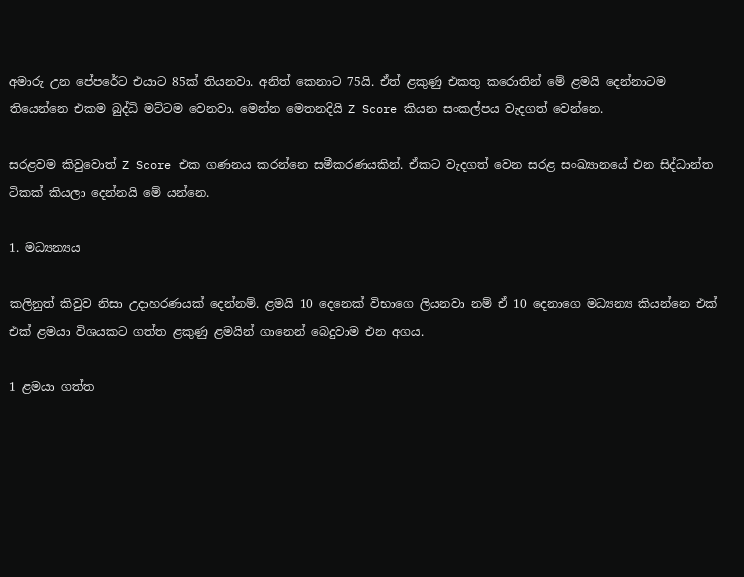අමාරු උන පේපරේට එයාට 85ක් තියනවා. අනිත් කෙනාට 75යි. ඒත් ළකුණු එකතු කරොතින් මේ ළමයි දෙන්නාටම තියෙන්නෙ එකම බුද්ධි මට්ටම වෙනවා. මෙන්න මෙතනදියි Z Score කියන සංකල්පය වැදගත් වෙන්නෙ.

සරළවම කිවුවොත් Z Score එක ගණනය කරන්නෙ සමීකරණයකින්. ඒකට වැදගත් වෙන සරළ සංඛ්‍යානයේ එන සිද්ධාන්ත ටිකක් කියලා දෙන්නයි මේ යන්නෙ.

1. මධ්‍යන්‍යය

කලිනුත් කිවුව නිසා උදාහරණයක් දෙන්නම්. ළමයි 10 දෙනෙක් විභාගෙ ලියනවා නම් ඒ 10 දෙනාගෙ මධ්‍යන්‍ය කියන්නෙ එක් එක් ළමයා විශයකට ගත්ත ළකුණු ළමයින් ගානෙන් බෙදුවාම එන අගය.

1 ළමයා ගත්ත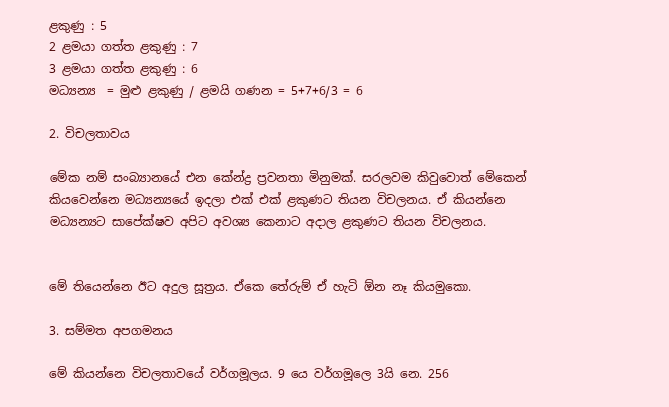ළකුණු : 5
2 ළමයා ගත්ත ළකුණු : 7
3 ළමයා ගත්ත ළකුණු : 6
මධ්‍යන්‍ය  = මුළු ළකුණු / ළමයි ගණන = 5+7+6/3 = 6

2. විචලතාවය

මේක නම් සංබ්‍යානයේ එන කේන්ද්‍ර ප්‍රවනතා මිනුමක්. සරලවම කිවුවොත් මේකෙන් කියවෙන්නෙ මධ්‍යන්‍යයේ ඉදලා එක් එක් ළකුණට තියන විචලනය. ඒ කියන්නෙ මධ්‍යන්‍යට සාපේක්ෂව අපිට අවශ්‍ය කෙනාට අදාල ළකුණට තියන විචලනය.


මේ තියෙන්නෙ ඊට අදුල සූත්‍රය. ඒකෙ තේරුම් ඒ හැටි ඕන නෑ කියමුකො.

3. සම්මත අපගමනය

මේ කියන්නෙ විචලතාවයේ වර්ගමූලය. 9 යෙ වර්ගමූලෙ 3යි නෙ. 256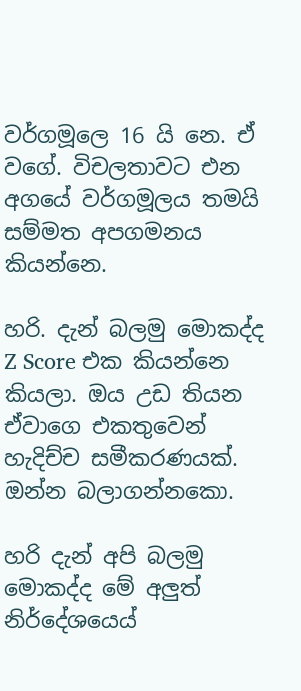වර්ගමූලෙ 16 යි නෙ. ඒ වගේ. විචලතාවට එන අගයේ වර්ගමූලය තමයි සම්මත අපගමනය කියන්නෙ.

හරි. දැන් බලමු මොකද්ද Z Score එක කියන්නෙ කියලා. ඔය උඩ තියන ඒවාගෙ එකතුවෙන් හැදිච්ච සමීකරණයක්. ඔන්න බලාගන්නකො.

හරි දැන් අපි බලමු මොකද්ද මේ අලුත් නිර්දේශයෙය්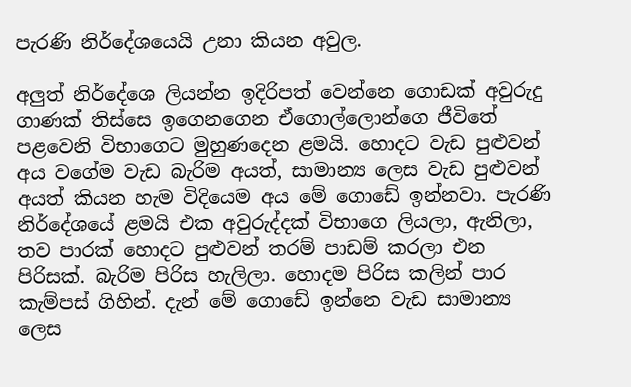පැරණි නිර්දේශයෙයි උනා කියන අවුල.

අලුත් නිර්දේශෙ ලියන්න ඉදිරිපත් වෙන්නෙ ගොඩක් අවුරුදු ගාණක් තිස්සෙ ඉගෙනගෙන ඒගොල්ලොන්ගෙ ජීවිතේ පළවෙනි විභාගෙට මුහුණදෙන ළමයි. හොදට වැඩ පුළුවන් අය වගේම වැඩ බැරිම අයත්, සාමාන්‍ය ලෙස වැඩ පුළුවන් අයත් කියන හැම විදියෙම අය මේ ගොඩේ ඉන්නවා. පැරණි නිර්දේශයේ ළමයි එක අවුරුද්දක් විභාගෙ ලියලා, ඇනිලා, තව පාරක් හොදට පුළුවන් තරම් පාඩම් කරලා එන පිරිසක්. බැරිම පිරිස හැලිලා. හොදම පිරිස කලින් පාර කැම්පස් ගිහින්. දැන් මේ ගොඩේ ඉන්නෙ වැඩ සාමාන්‍ය ලෙස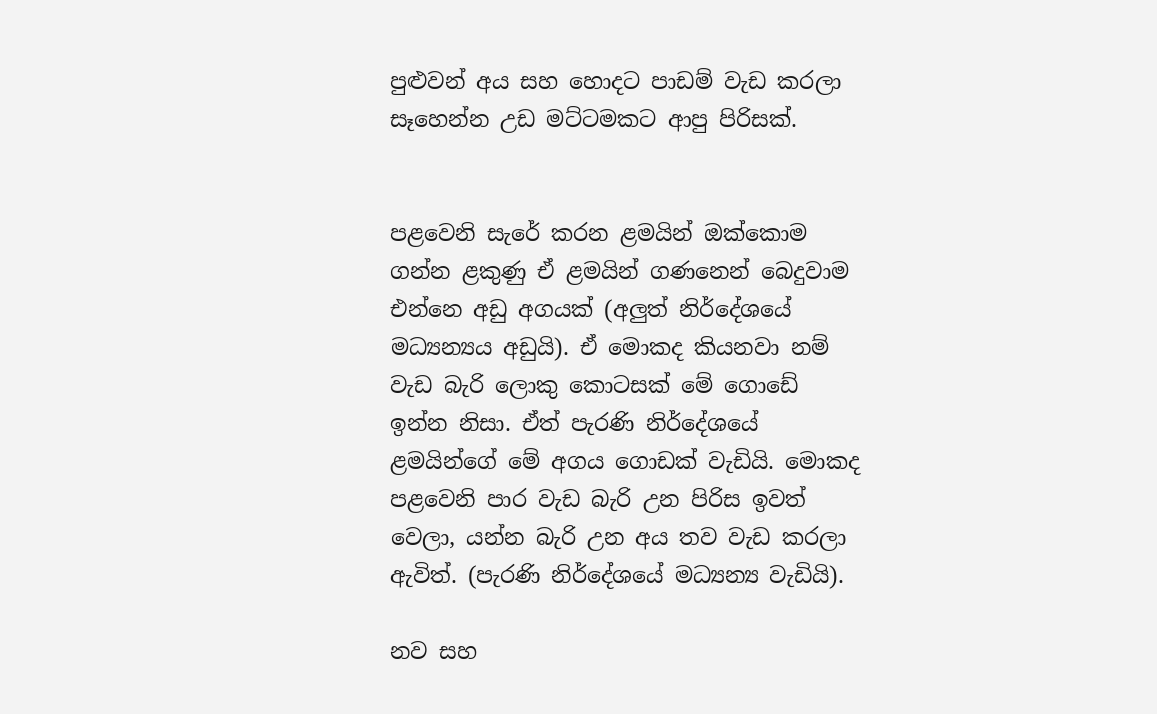පුළුවන් අය සහ හොදට පාඩම් වැඩ කරලා සෑහෙන්න උඩ මට්ටමකට ආපු පිරිසක්.


පළවෙනි සැරේ කරන ළමයින් ඔක්කොම ගන්න ළකුණු ඒ ළමයින් ගණනෙන් බෙදුවාම එන්නෙ අඩු අගයක් (අලුත් නිර්දේශයේ මධ්‍යන්‍යය අඩුයි). ඒ මොකද කියනවා නම් වැඩ බැරි ලොකු කොටසක් මේ ගොඩේ ඉන්න නිසා. ඒත් පැරණි නිර්දේශයේ ළමයින්ගේ මේ අගය ගොඩක් වැඩියි. මොකද පළවෙනි පාර වැඩ බැරි උන පිරිස ඉවත් වෙලා, යන්න බැරි උන අය තව වැඩ කරලා ඇවිත්. (පැරණි නිර්දේශයේ මධ්‍යන්‍ය වැඩියි).

නව සහ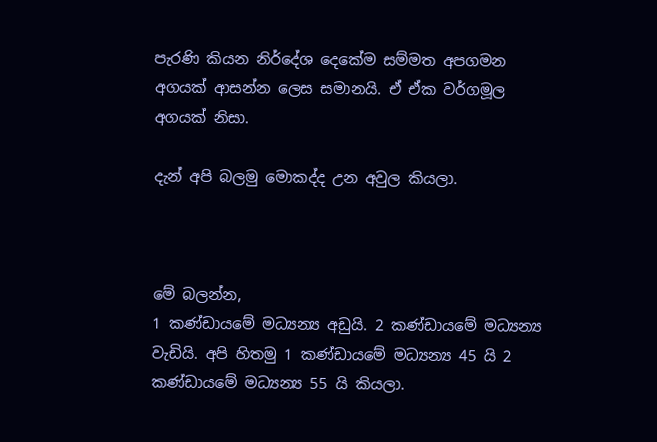පැරණි කියන නිර්දේශ දෙකේම සම්මත අපගමන අගයක් ආසන්න ලෙස සමානයි. ඒ ඒක වර්ගමූල අගයක් නිසා.

දැන් අපි බලමු මොකද්ද උන අවුල කියලා.



මේ බලන්න,
1 කණ්ඩායමේ මධ්‍යන්‍ය අඩුයි. 2 කණ්ඩායමේ මධ්‍යන්‍ය වැඩියි. අපි හිතමු 1 කණ්ඩායමේ මධ්‍යන්‍ය 45 යි 2 කණ්ඩායමේ මධ්‍යන්‍ය 55 යි කියලා.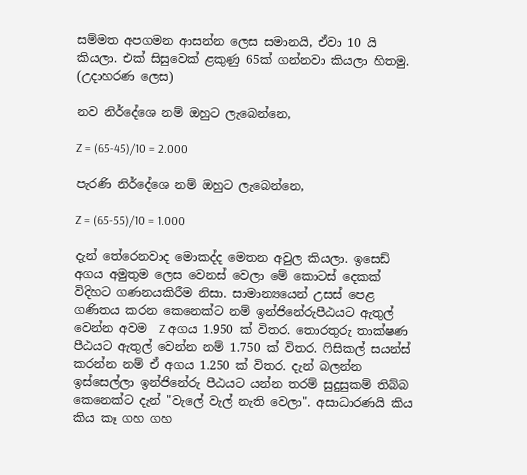සම්මත අපගමන ආසන්න ලෙස සමානයි, ඒවා 10 යි කියලා. එක් සිසුවෙක් ළකුණු 65ක් ගන්නවා කියලා හිතමු. (උදාහරණ ලෙස)

නව නිර්දේශෙ නම් ඔහුට ලැබෙන්නෙ,

Z = (65-45)/10 = 2.000

පැරණි නිර්දේශෙ නම් ඔහුට ලැබෙන්නෙ,

Z = (65-55)/10 = 1.000

දැන් තේරෙනවාද මොකද්ද මෙතන අවුල කියලා. ඉසෙඩ් අගය අමුතුම ලෙස වෙනස් වෙලා මේ කොටස් දෙකක් විදිහට ගණනයකිරීම නිසා. සාමාන්‍යයෙන් උසස් පෙළ ගණිතය කරන කෙනෙක්ට නම් ඉන්ජිනේරුපීඨයට ඇතුල් වෙන්න අවම  Z අගය 1.950 ක් විතර. තොරතුරු තාක්ෂණ පීඨයට ඇතුල් වෙන්න නම් 1.750 ක් විතර. ෆිසිකල් සයන්ස් කරන්න නම් ඒ අගය 1.250 ක් විතර. දැන් බලන්න ඉස්සෙල්ලා ඉන්ජිනේරු පීඨයට යන්න තරම් සුදුසුකම් තිබ්බ කෙනෙක්ට දැන් "වැලේ වැල් නැති වෙලා". අසාධාරණයි කිය කිය කෑ ගහ ගහ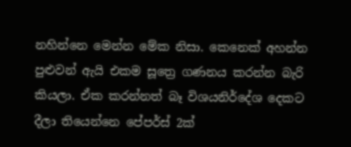නහින්නෙ මෙන්න මේක නිසා. කෙනෙක් අහන්න පුළුවන් ඇයි එකම සූත්‍රෙ ගණනය කරන්න බැරි කියලා. ඒක කරන්නත් බෑ විශයනිර්දේශ දෙකට දීලා තියෙන්නෙ පේපර්ස් 2ක්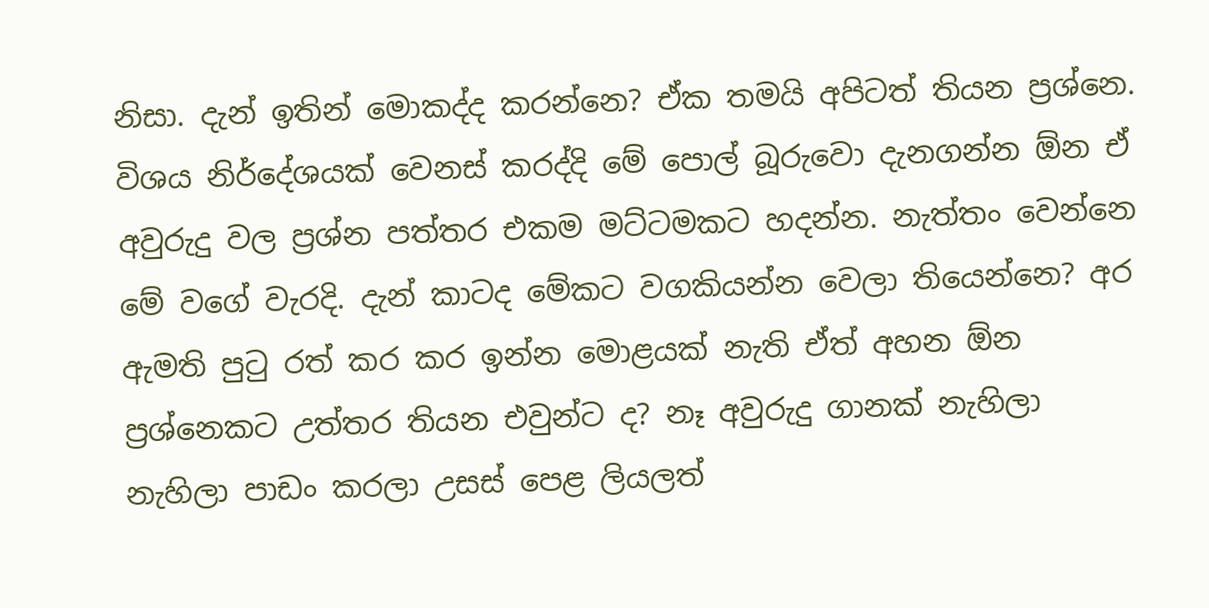නිසා. දැන් ඉතින් මොකද්ද කරන්නෙ? ඒක තමයි අපිටත් තියන ප්‍රශ්නෙ. විශය නිර්දේශයක් වෙනස් කරද්දි මේ පොල් බූරුවො දැනගන්න ඕන ඒ අවුරුදු වල ප්‍රශ්න පත්තර එකම මට්ටමකට හදන්න. නැත්තං වෙන්නෙ මේ වගේ වැරදි. දැන් කාටද මේකට වගකියන්න වෙලා තියෙන්නෙ? අර ඇමති පුටු රත් කර කර ඉන්න මොළයක් නැති ඒත් අහන ඕන ප්‍රශ්නෙකට උත්තර තියන එවුන්ට ද? නෑ අවුරුදු ගානක් නැහිලා නැහිලා පාඩං කරලා උසස් පෙළ ලියලත්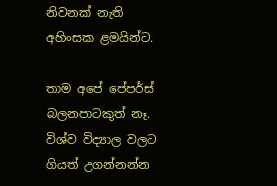නිවනක් නැති අහිංසක ළමයින්ට.

තාම අපේ පේපර්ස් බලනපාටකුත් නෑ. විශ්ව විද්‍යාල වලට ගියත් උගන්නන්න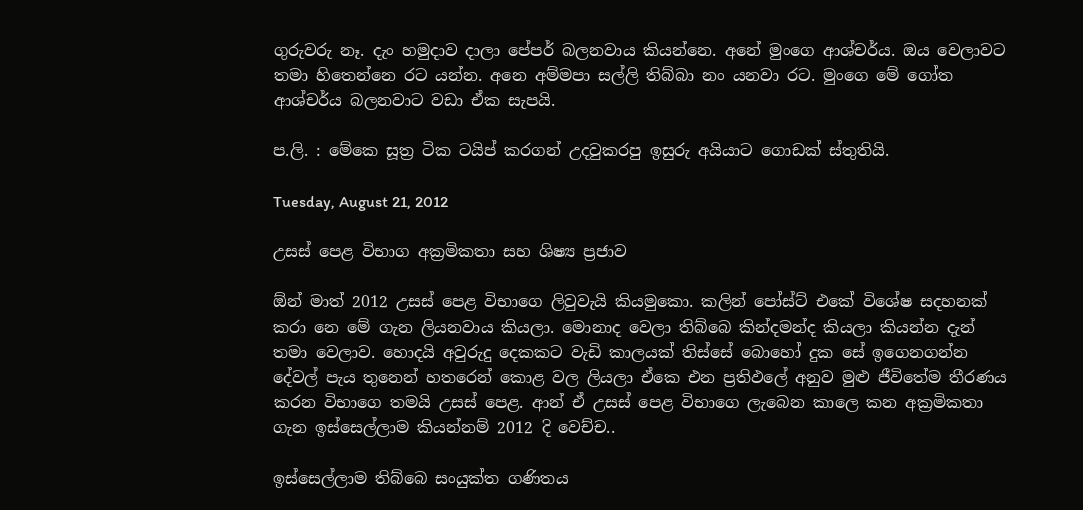ගුරුවරු නෑ. දැං හමුදාව දාලා පේපර් බලනවාය කියන්නෙ. අනේ මුංගෙ ආශ්චර්ය. ඔය වෙලාවට තමා හිතෙන්නෙ රට යන්න. අනෙ අම්මපා සල්ලි තිබ්බා නං යනවා රට. මුංගෙ මේ ගෝත ආශ්චර්ය බලනවාට වඩා ඒක සැපයි.

ප.ලි. : මේකෙ සූත්‍ර ටික ටයිප් කරගන් උදවුකරපු ඉසුරු අයියාට ගොඩක් ස්තුතියි.

Tuesday, August 21, 2012

උසස් පෙළ විභාග අක්‍රමිකතා සහ ශිෂ්‍ය ප්‍රජාව

ඕන් මාත් 2012 උසස් පෙළ විභාගෙ ලිවුවැයි කියමුකො. කලින් පෝස්ට් එකේ විශේෂ සදහනක් කරා නෙ මේ ගැන ලියනවාය කියලා. මොනාද වෙලා තිබ්බෙ කින්දමන්ද කියලා කියන්න දැන් තමා වෙලාව. හොදයි අවුරුදු දෙකකට වැඩි කාලයක් තිස්සේ බොහෝ දුක සේ ඉගෙනගන්න දේවල් පැය තුනෙන් හතරෙන් කොළ වල ලියලා ඒකෙ එන ප්‍රතිඵලේ අනුව මුළු ජීවිතේම ‍තීරණය කරන විභාගෙ තමයි උසස් පෙළ. ආන් ඒ උසස් පෙළ විභාගෙ ලැබෙන කාලෙ කන අක්‍රමිකතා ගැන ඉස්සෙල්ලාම කියන්නම් 2012 දි වෙච්ච..

ඉස්සෙල්ලාම තිබ්බෙ සංයුක්ත ගණිතය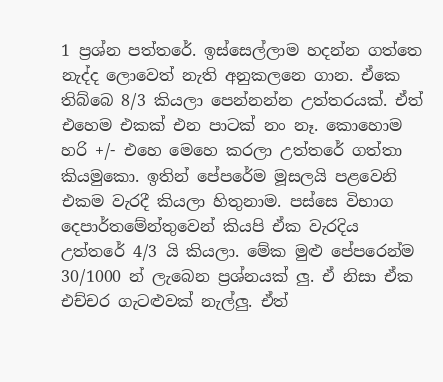1 ප්‍රශ්න පත්තරේ. ඉස්සෙල්ලාම හදන්න ගත්තෙ නැද්ද ලොවෙත් නැති අනුකලනෙ ගාන. ඒකෙ තිබ්බෙ 8/3 කියලා පෙන්නන්න උත්තරයක්. ඒත් එහෙම එකක් එන පාටක් නං නෑ. කොහොම හරි +/- එහෙ මෙහෙ කරලා උත්තරේ ගත්තා කියමුකො. ඉතින් පේපරේම මූසලයි පළවෙනි එකම වැරදී කියලා හිතුනාම. පස්සෙ විභාග දෙපාර්තමේන්තුවෙන් කියපි ඒක වැරදිය උත්තරේ 4/3 යි කියලා. මේක මුළු පේපරෙන්ම 30/1000 න් ලැබෙන ප්‍රශ්නයක් ලු. ඒ නිසා ඒක එච්චර ගැටළුවක් නැල්ලු. ඒත්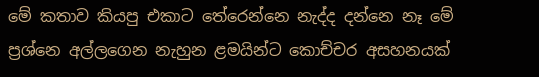මේ කතාව කියපු එකාට තේරෙන්නෙ නැද්ද දන්නෙ නෑ මේ ප්‍රශ්නෙ අල්ලගෙන නැහුන ළමයින්ට කොච්චර අසහනයක්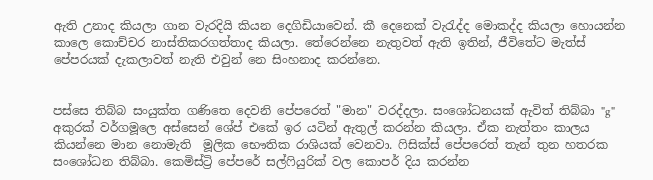ඇති උනාද කියලා ගාන වැරදියි කියන දෙගිඩියාවෙන්. කී දෙනෙක් වැරැද්ද මොකද්ද කියලා හොයන්න කාලෙ කොච්චර නාස්තිකරගත්තාද කියලා. තේරෙන්නෙ නැතුවත් ඇති ඉතින්, ජීවිතේට මැත්ස් පේපරයක් දැකලාවත් නැති එවුන් නෙ සිංහනාද කරන්නෙ.


පස්සෙ තිබ්බ ‍සංයුක්ත ගණිතෙ දෙවනි පේපරෙත් "මාන" වරද්දලා. සංශෝධනයක් ඇවිත් තිබ්බා "g" අකුරක් වර්ගමූලෙ අස්සෙන් ශේප් එකේ ඉර යටින් ඇතුල් කරන්න කියලා. ඒක නැත්තං කාලය කියන්නෙ මාන නොමැති  මූලික භෞතික රාශියක් වෙනවා. ෆිසික්ස් පේපරෙත් තැන් තුන හතරක සංශෝධන තිබ්බා. කෙමිස්ට්‍රි පේපරේ සල්ෆියුරික් වල කොපර් දිය කරන්න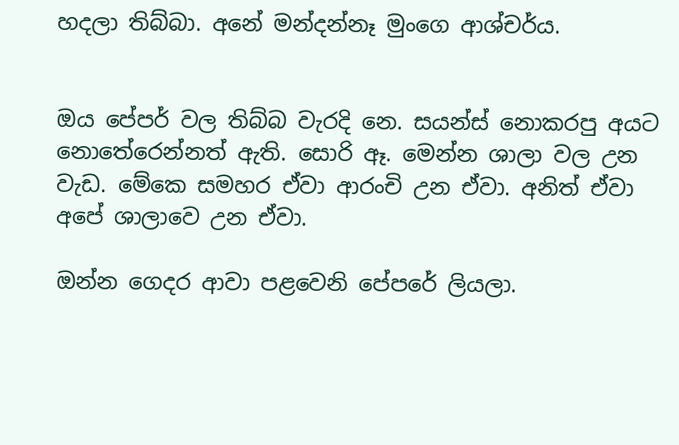හදලා තිබ්බා. අනේ මන්දන්නෑ මුංගෙ ආශ්චර්ය.


ඔය පේපර් වල තිබ්බ වැරදි නෙ. සයන්ස්‍ නොකරපු අයට නොතේරෙන්නත් ඇති. සොරි ඈ. මෙන්න ශාලා වල උන වැඩ. මේකෙ සමහර ඒවා ආරංචි උන ඒවා. අනිත් ඒවා අපේ ශාලාවෙ උන ඒවා.

ඔන්න ගෙදර ආවා පළවෙනි පේපරේ ලියලා.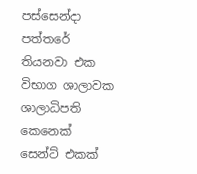පස්සෙන්දා පත්තරේ තියනවා එක විභාග ශාලාවක ශාලාධිපති කෙනෙක් සෙන්ට් එකක්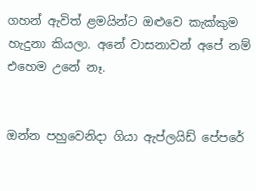ගහන් ඇවිත් ළමයින්ට ඔළුවෙ කැක්කුම හැදුනා කියලා. අනේ වාසනාවන් අපේ නම් එහෙම උනේ නෑ.


ඔන්න පහුවෙනිදා ගියා ඇප්ලයිඩ් පේපරේ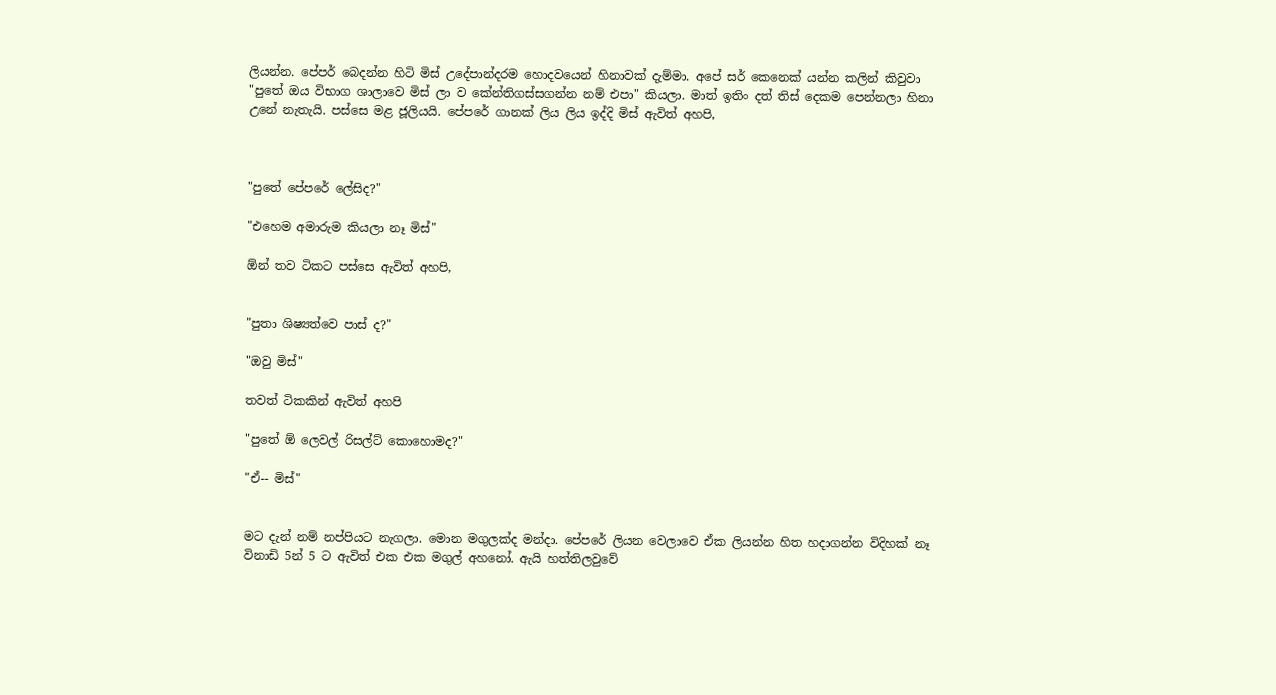ලියන්න. පේපර් බෙදන්න හිටි මිස් උදේපාන්දරම හොදවයෙන් හිනාවක් දැම්මා. අපේ සර් කෙනෙක් යන්න කලින් කිවුවා "පුතේ ඔය විභාග ශාලාවෙ මිස් ලා ව කේන්තිගස්සගන්න නම් එපා" කියලා. මාත් ඉතිං දත් තිස් දෙකම පෙන්නලා හිනා උනේ නැතැයි. පස්සෙ මළ ජූලියයි. පේපරේ ගානක් ලිය ලිය ඉද්දි මිස් ඇවිත් අහපි,



"පුතේ පේපරේ ලේසිද?"

"එහෙම අමාරුම කියලා නෑ මිස්"

ඕන් තව ටිකට පස්සෙ ඇවිත් අහපි,


"පුතා ශිෂ්‍යත්වෙ පාස් ද?"

"ඔවු මිස්"

තවත් ටිකකින් ඇවිත් අහපි

"පුතේ ඕ ලෙවල් රිසල්ට් කොහොමද?"

"ඒ-- මිස්"


මට දැන් නම් නප්පියට නැගලා. මොන මගුලක්ද මන්දා. පේපරේ ලියන වෙලාවෙ ඒක ලියන්න හිත හදාගන්න විදිහක් නෑ විනාඩි 5න් 5 ට ඇවිත් එක එක මගුල් අහනෝ. ඇයි හත්තිලවුවේ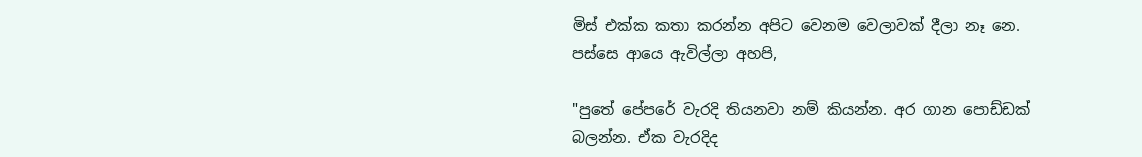මිස් එක්ක කතා කරන්න අපිට වෙනම වෙලාවක් දීලා නෑ නෙ. පස්සෙ ආයෙ ඇවිල්ලා අහපි,

"පුතේ පේපරේ වැරදි තියනවා නම් කියන්න. අර ගාන පොඩ්ඩක් බලන්න. ඒක වැරදිද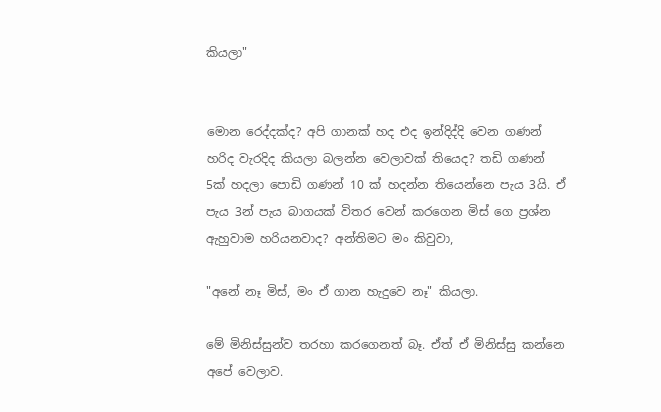කියලා"


මොන රෙද්දක්ද? අපි ගානක් හද එද ඉන්දිද්දි වෙන ගණන් හරිද වැරදිද කියලා බලන්න වෙලාවක් තියෙද? තඩි ගණන් 5ක් හදලා පොඩි ගණන් 10 ක් හදන්න තියෙන්නෙ පැය 3යි. ඒ පැය 3න් පැය බාගයක් විතර වෙන් කරගෙන මිස් ගෙ ප්‍රශ්න ඇහුවාම හරියනවාද? අන්තිමට මං කිවුවා,

"අනේ නෑ මිස්, මං ඒ ගාන හැදුවෙ නෑ" කියලා.

මේ මිනිස්සුන්ව තරහා කරගෙනත් බෑ. ඒත් ඒ මිනිස්සු කන්නෙ අපේ වෙලාව.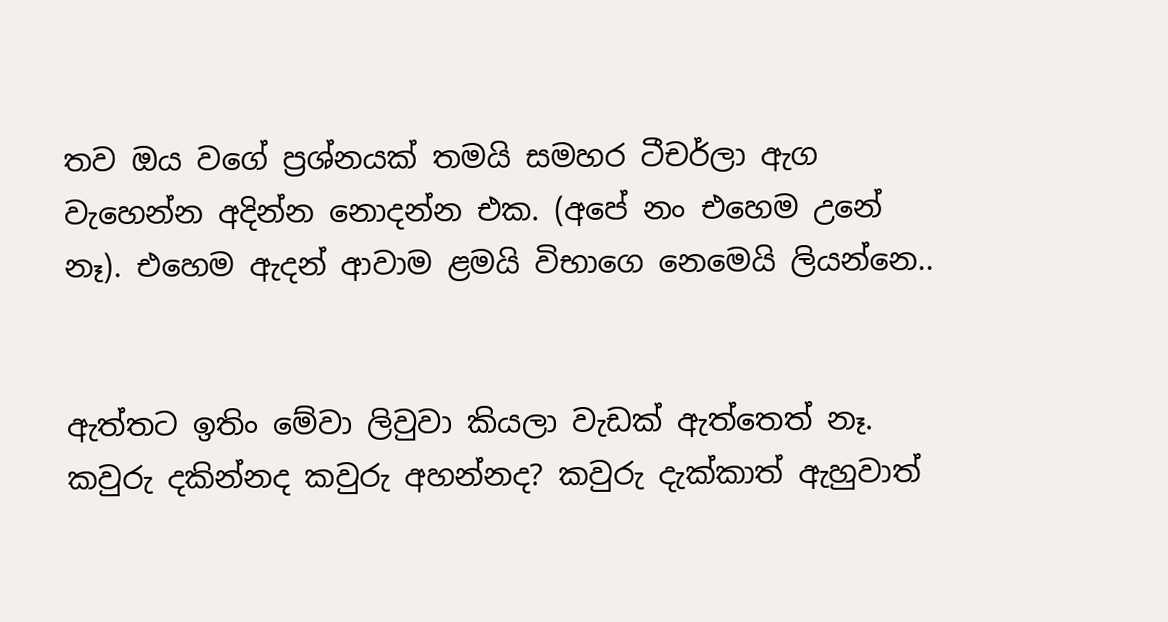තව ඔය වගේ ප්‍රශ්නයක් තමයි සමහර ටීචර්ලා ඇග වැහෙන්න අදින්න නොදන්න එක. (අපේ නං එහෙම උනේ නෑ). එහෙම ඇදන් ආවාම ළමයි විභාගෙ නෙමෙයි ලියන්නෙ..


ඇත්තට ඉතිං මේවා ලිවුවා කියලා වැඩක් ඇත්තෙත් නෑ. කවුරු දකින්නද කවුරු අහන්නද? කවුරු දැක්කාත් ඇහුවාත්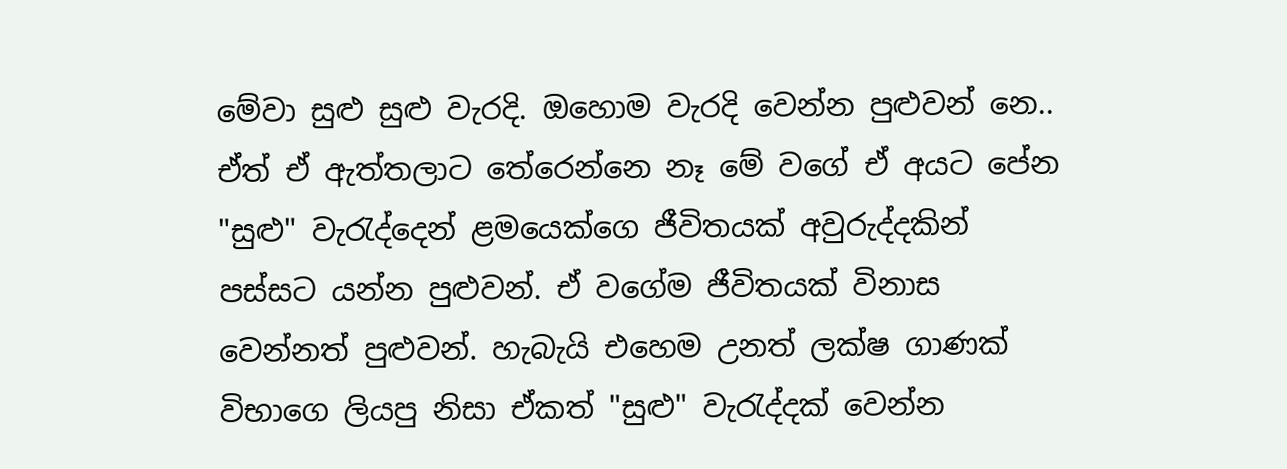මේවා සුළු සුළු වැරදි. ඔහොම වැරදි වෙන්න පුළුවන් නෙ.. ඒත් ඒ ඇත්තලාට තේරෙන්නෙ නෑ මේ වගේ ඒ අයට පේන "සුළු" වැරැද්දෙන් ළමයෙක්ගෙ ජීවිතයක් අවුරුද්දකින් පස්සට යන්න පුළුවන්. ඒ වගේම ජීවිතයක් විනාස වෙන්නත් පුළුවන්‍. හැබැයි එහෙම උනත් ලක්ෂ ගාණක් විභාගෙ ලියපු නිසා ඒකත් "සුළු" වැරැද්දක් වෙන්න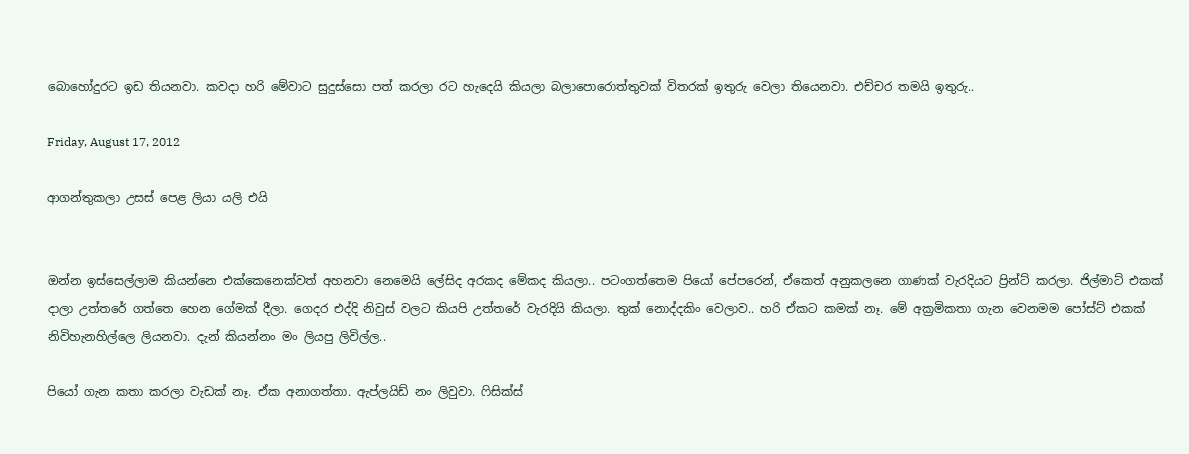බොහෝදුරට ඉඩ තියනවා. කවදා හරි මේවාට සුදුස්සො පත් කරලා රට හැදෙයි කියලා බලාපොරොත්තුවක් විතරක් ඉතුරු වෙලා තියෙනවා. එච්චර තමයි ඉතුරු..

Friday, August 17, 2012

ආගන්තුකලා උසස් පෙළ ලියා යලි එයි


ඔන්න ඉස්සෙල්ලාම කියන්නෙ එක්කෙනෙක්වත් අහනවා නෙමෙයි ලේසිද අරකද මේකද කියලා.. පටංගත්තෙම පියෝ පේපරෙන්, ඒකෙත් අනුකලනෙ ගාණක් වැරදියට ප්‍රින්ට් කරලා. ජිල්මාට් එකක් දාලා උත්තරේ ගත්තෙ හෙන ගේමක් දීලා. ගෙදර එද්දි නිවුස් වලට කියපි උත්තරේ වැරදියි කියලා. තුක් නොද්දකිං වෙලාව.. හරි ඒකට කමක් නෑ. මේ අක්‍රමිකතා ගැන වෙනමම පෝස්ට් එකක් නිවිහැනහිල්ලෙ ලියනවා. දැන් කියන්නං මං ලියපු ලිවිල්ල‍‍..

පියෝ ගැන කතා කරලා වැඩක් නෑ. ඒක අනාගත්තා. ඇප්ලයිඩ් නං ලිවුවා. ෆිසික්ස්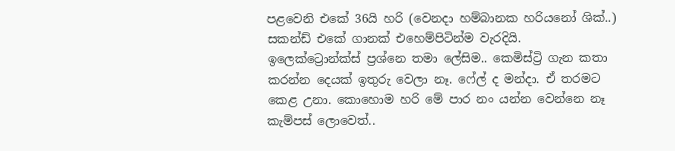පළවෙනි එකේ 36යි හරි (වෙනදා හම්බානක හරියනෝ ශික්..) සකන්ඩ් එකේ ගානක් එහෙම්පිටින්ම වැරදියි. ඉලෙක්ට්‍රොන්ක්ස් ප්‍රශ්නෙ තමා ලේසිම.. කෙමිස්ට්‍රි ගැන කතා කරන්න දෙයක් ඉතුරු වෙලා නෑ. ෆේල් ද මන්දා. ඒ තරමට කෙළ උනා. කොහොම හරි මේ පාර නං යන්න වෙන්නෙ නෑ කැම්පස් ලොවෙත්..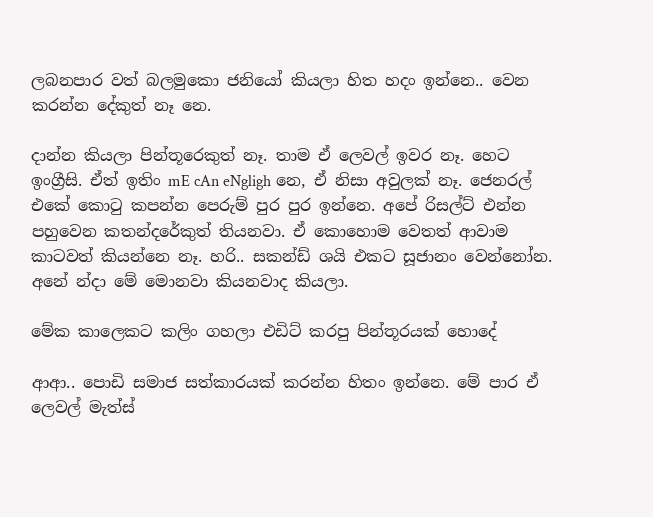ලබනපාර වත් බලමුකො ජනියෝ කියලා හිත හදං ඉන්නෙ.. වෙන කරන්න දේකුත් නෑ නෙ.

දාන්න කියලා පින්තූරෙකුත් නෑ. තාම ඒ ලෙවල් ඉවර නෑ. හෙට ඉංග්‍රීසි. ඒත් ඉතිං mE cAn eNgligh නෙ, ඒ නිසා අවුලක් නෑ. ජෙනරල් එකේ කොටු කපන්න පෙරුම් පුර පුර ඉන්නෙ. අපේ රිසල්ට් එන්න පහුවෙන කතන්දරේකුත් තියනවා. ඒ කොහොම වෙතත් ආවාම කාටවත් කියන්නෙ නෑ. හරි.. සකන්ඩ් ශයි එකට සූජානං වෙන්නෝන. අනේ න්දා මේ මොනවා කියනවාද කියලා.

මේක කාලෙකට කලිං ගහලා එඩිට් කරපු පින්තූරයක් හොදේ

ආආ.. පොඩි සමාජ සත්කාරයක් කරන්න හිතං ඉන්නෙ. මේ පාර ඒ ලෙවල් මැත්ස්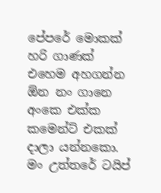පේපරේ මොකක් හරි ගාණක් එහෙම අහගන්න ඕන නං ගානෙ අංකෙ එක්ක කමෙන්ට් එකක් දාලා යන්නකො. මං උත්තරේ ටයිප්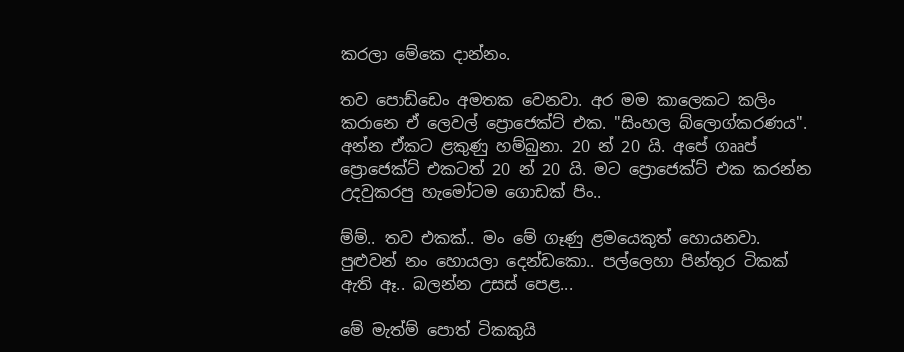කරලා මේකෙ දාන්නං.

තව පොඩ්ඩෙං අමතක වෙනවා. අර මම කාලෙකට කලිං කරානෙ ඒ ලෙවල් ප්‍රොජෙක්ට් එක. "සිංහල බ්ලොග්කරණය". අන්න ඒකට ළකුණු හම්බුනා. 20 න් 20 යි. අපේ ගෲප් ප්‍රොජෙක්ට් එකටත් 20 න් 20 යි. මට ප්‍රොජෙක්ට් එක කරන්න උදවුකරපු හැමෝටම ගොඩක් පිං..

ම්ම්.. තව එකක්.. මං මේ ගෑණු ළමයෙකුත් හොයනවා. පුළුවන් නං හොයලා දෙන්ඩකො.. පල්ලෙහා පින්තූර ටිකක් ඇති ඈ.. බලන්න උසස් පෙළ...

මේ මැත්ම් පොත් ටිකකුයි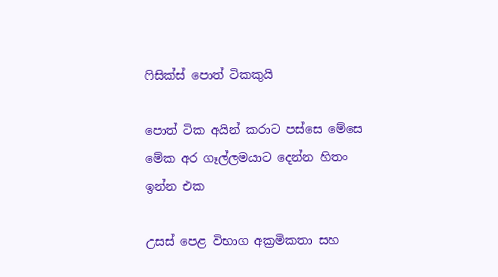ෆිසික්ස් පොත් ටිකකුයි

පොත් ටික අයින් කරාට පස්සෙ මේසෙ
මේක අර ගෑල්ලමයාට දෙන්න හිතං ඉන්න එක

උසස් පෙළ විභාග අක්‍රමිකතා සහ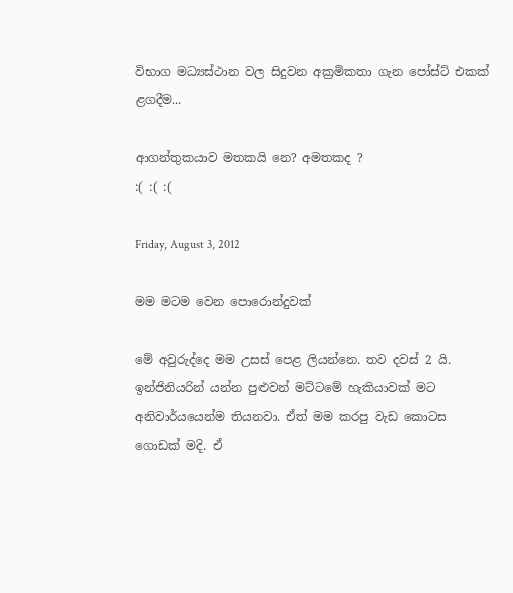විභාග මධ්‍යස්ථාන වල සිදුවන අක්‍රමිකතා ගැන පෝස්ට් එකක් ළගදීම...

ආගන්තුකයාව මතකයි නෙ? අමතකද ?
:( :( :(

Friday, August 3, 2012

මම මටම වෙන පොරොන්දුවක්

මේ අවුරුද්දෙ මම උසස් පෙළ ලියන්නෙ. තව දවස් 2 යි. ඉන්ජිනියරින් යන්න පුළුවන් මට්ටමේ හැකියාවක් මට අනිවාර්යයෙන්ම තියනවා. ඒත් මම කරපු වැඩ කොටස ගොඩක් මදි. ඒ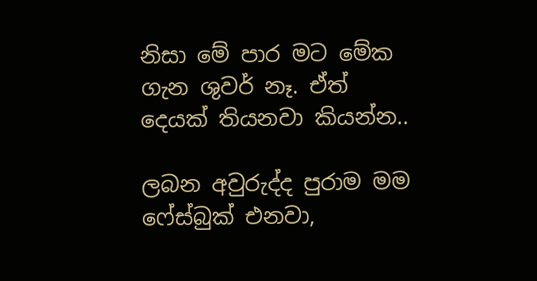නිසා මේ පාර මට මේක ගැන ශුවර් නෑ. ඒත් දෙයක් තියනවා කියන්න..

ලබන අවුරුද්ද පුරාම මම ෆේස්බුක් එනවා,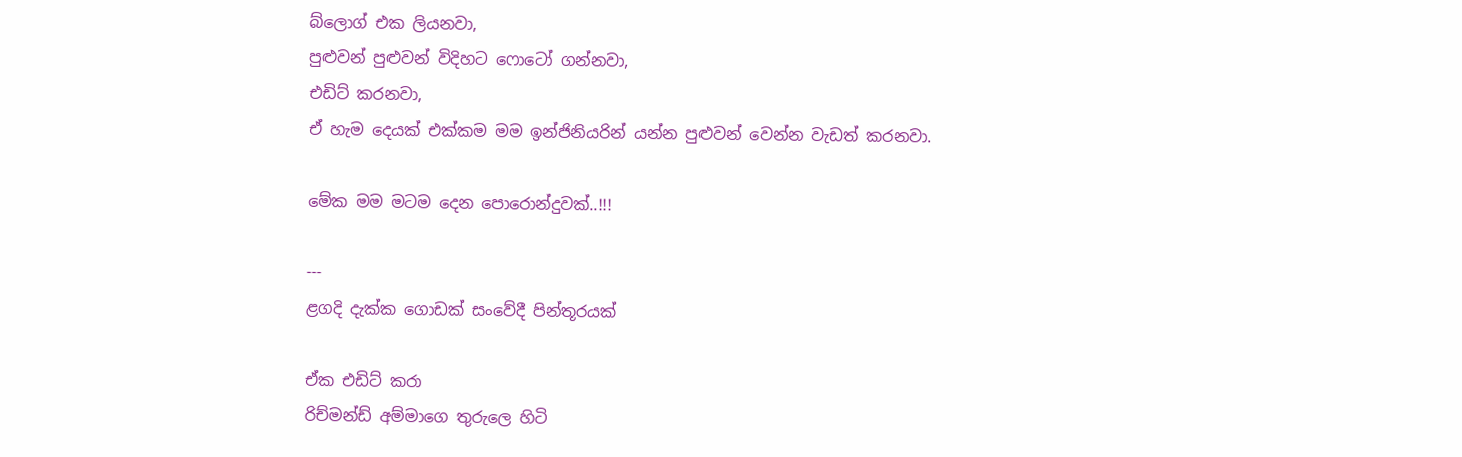බ්ලොග් එක ලියනවා,
පුළුවන් පුළුවන් විදිහට ෆොටෝ ගන්නවා,
එඩිට් කරනවා,
ඒ හැම දෙයක් එක්කම මම ඉන්ජිනියරින් යන්න පුළුවන් වෙන්න වැඩත් කරනවා.

මේක මම මටම දෙන පොරොන්දුවක්..!!!

---
ළගදි දැක්ක ගොඩක් සංවේදී පින්තූරයක්

ඒක එඩිට් කරා
රිච්මන්ඩ් අම්මාගෙ තුරුලෙ හිටි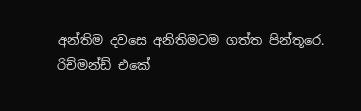අන්තිම දවසෙ අනිතිමටම ගත්ත පින්තූරෙ.
රිච්මන්ඩ් එකේ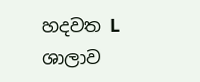හදවත L ශාලාව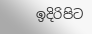ඉදිරිපිට